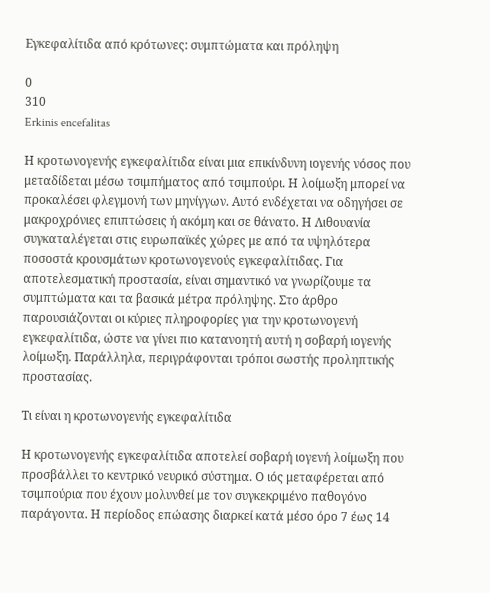Εγκεφαλίτιδα από κρότωνες: συμπτώματα και πρόληψη

0
310
Erkinis encefalitas

Η κροτωνογενής εγκεφαλίτιδα είναι μια επικίνδυνη ιογενής νόσος που μεταδίδεται μέσω τσιμπήματος από τσιμπούρι. Η λοίμωξη μπορεί να προκαλέσει φλεγμονή των μηνίγγων. Αυτό ενδέχεται να οδηγήσει σε μακροχρόνιες επιπτώσεις ή ακόμη και σε θάνατο. Η Λιθουανία συγκαταλέγεται στις ευρωπαϊκές χώρες με από τα υψηλότερα ποσοστά κρουσμάτων κροτωνογενούς εγκεφαλίτιδας. Για αποτελεσματική προστασία, είναι σημαντικό να γνωρίζουμε τα συμπτώματα και τα βασικά μέτρα πρόληψης. Στο άρθρο παρουσιάζονται οι κύριες πληροφορίες για την κροτωνογενή εγκεφαλίτιδα, ώστε να γίνει πιο κατανοητή αυτή η σοβαρή ιογενής λοίμωξη. Παράλληλα, περιγράφονται τρόποι σωστής προληπτικής προστασίας.

Τι είναι η κροτωνογενής εγκεφαλίτιδα

Η κροτωνογενής εγκεφαλίτιδα αποτελεί σοβαρή ιογενή λοίμωξη που προσβάλλει το κεντρικό νευρικό σύστημα. Ο ιός μεταφέρεται από τσιμπούρια που έχουν μολυνθεί με τον συγκεκριμένο παθογόνο παράγοντα. Η περίοδος επώασης διαρκεί κατά μέσο όρο 7 έως 14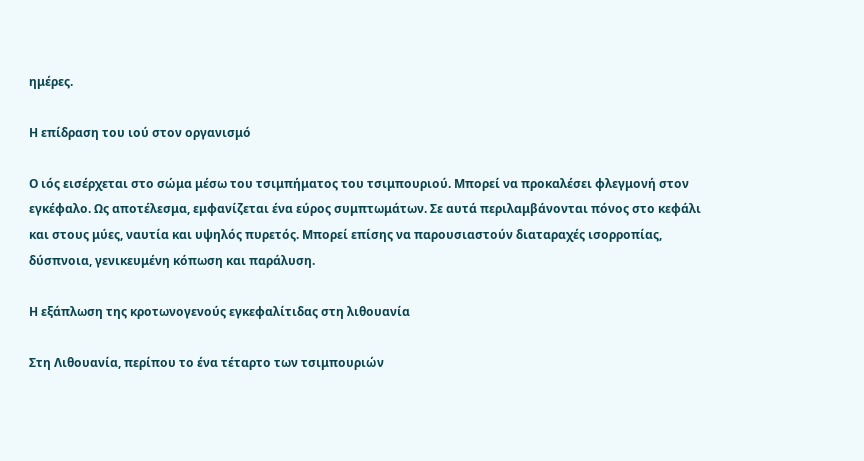ημέρες.

Η επίδραση του ιού στον οργανισμό

Ο ιός εισέρχεται στο σώμα μέσω του τσιμπήματος του τσιμπουριού. Μπορεί να προκαλέσει φλεγμονή στον εγκέφαλο. Ως αποτέλεσμα, εμφανίζεται ένα εύρος συμπτωμάτων. Σε αυτά περιλαμβάνονται πόνος στο κεφάλι και στους μύες, ναυτία και υψηλός πυρετός. Μπορεί επίσης να παρουσιαστούν διαταραχές ισορροπίας, δύσπνοια, γενικευμένη κόπωση και παράλυση.

Η εξάπλωση της κροτωνογενούς εγκεφαλίτιδας στη λιθουανία

Στη Λιθουανία, περίπου το ένα τέταρτο των τσιμπουριών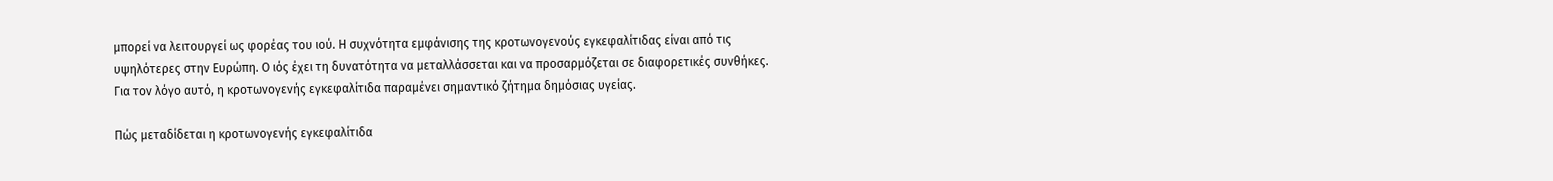μπορεί να λειτουργεί ως φορέας του ιού. Η συχνότητα εμφάνισης της κροτωνογενούς εγκεφαλίτιδας είναι από τις υψηλότερες στην Ευρώπη. Ο ιός έχει τη δυνατότητα να μεταλλάσσεται και να προσαρμόζεται σε διαφορετικές συνθήκες. Για τον λόγο αυτό, η κροτωνογενής εγκεφαλίτιδα παραμένει σημαντικό ζήτημα δημόσιας υγείας.

Πώς μεταδίδεται η κροτωνογενής εγκεφαλίτιδα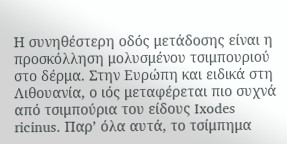Η συνηθέστερη οδός μετάδοσης είναι η προσκόλληση μολυσμένου τσιμπουριού στο δέρμα. Στην Ευρώπη και ειδικά στη Λιθουανία, ο ιός μεταφέρεται πιο συχνά από τσιμπούρια του είδους Ixodes ricinus. Παρ’ όλα αυτά, το τσίμπημα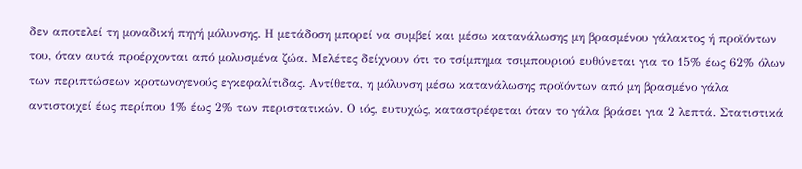δεν αποτελεί τη μοναδική πηγή μόλυνσης. Η μετάδοση μπορεί να συμβεί και μέσω κατανάλωσης μη βρασμένου γάλακτος ή προϊόντων του, όταν αυτά προέρχονται από μολυσμένα ζώα. Μελέτες δείχνουν ότι το τσίμπημα τσιμπουριού ευθύνεται για το 15% έως 62% όλων των περιπτώσεων κροτωνογενούς εγκεφαλίτιδας. Αντίθετα, η μόλυνση μέσω κατανάλωσης προϊόντων από μη βρασμένο γάλα αντιστοιχεί έως περίπου 1% έως 2% των περιστατικών. Ο ιός, ευτυχώς, καταστρέφεται όταν το γάλα βράσει για 2 λεπτά. Στατιστικά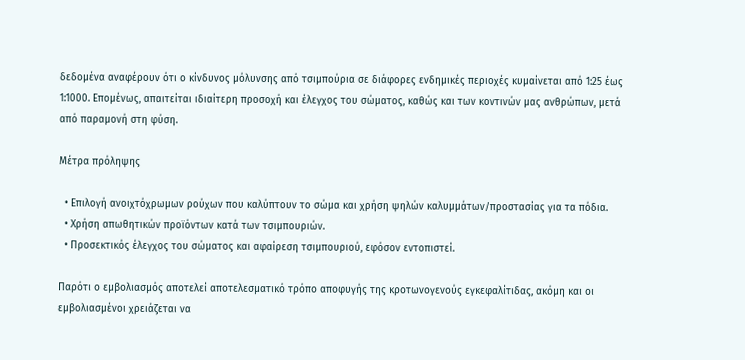δεδομένα αναφέρουν ότι ο κίνδυνος μόλυνσης από τσιμπούρια σε διάφορες ενδημικές περιοχές κυμαίνεται από 1:25 έως 1:1000. Επομένως, απαιτείται ιδιαίτερη προσοχή και έλεγχος του σώματος, καθώς και των κοντινών μας ανθρώπων, μετά από παραμονή στη φύση.

Μέτρα πρόληψης

  • Επιλογή ανοιχτόχρωμων ρούχων που καλύπτουν το σώμα και χρήση ψηλών καλυμμάτων/προστασίας για τα πόδια.
  • Χρήση απωθητικών προϊόντων κατά των τσιμπουριών.
  • Προσεκτικός έλεγχος του σώματος και αφαίρεση τσιμπουριού, εφόσον εντοπιστεί.

Παρότι ο εμβολιασμός αποτελεί αποτελεσματικό τρόπο αποφυγής της κροτωνογενούς εγκεφαλίτιδας, ακόμη και οι εμβολιασμένοι χρειάζεται να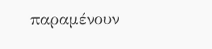παραμένουν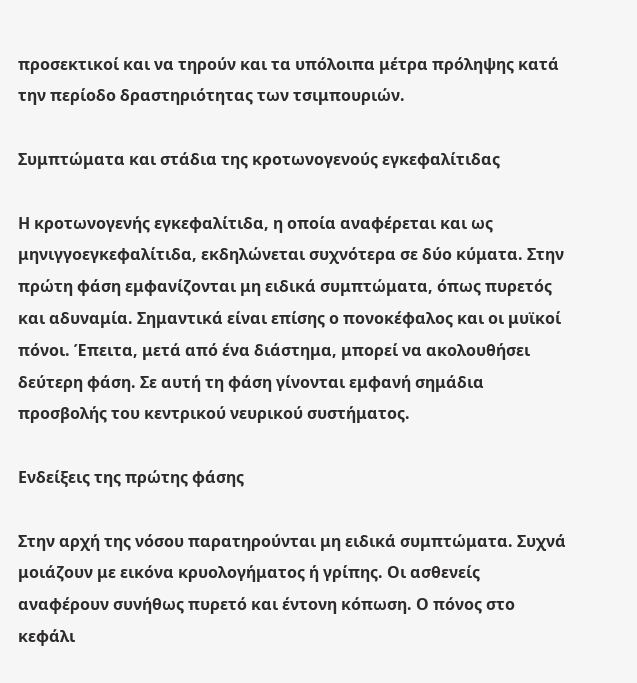προσεκτικοί και να τηρούν και τα υπόλοιπα μέτρα πρόληψης κατά την περίοδο δραστηριότητας των τσιμπουριών.

Συμπτώματα και στάδια της κροτωνογενούς εγκεφαλίτιδας

Η κροτωνογενής εγκεφαλίτιδα, η οποία αναφέρεται και ως μηνιγγοεγκεφαλίτιδα, εκδηλώνεται συχνότερα σε δύο κύματα. Στην πρώτη φάση εμφανίζονται μη ειδικά συμπτώματα, όπως πυρετός και αδυναμία. Σημαντικά είναι επίσης ο πονοκέφαλος και οι μυϊκοί πόνοι. Έπειτα, μετά από ένα διάστημα, μπορεί να ακολουθήσει δεύτερη φάση. Σε αυτή τη φάση γίνονται εμφανή σημάδια προσβολής του κεντρικού νευρικού συστήματος.

Ενδείξεις της πρώτης φάσης

Στην αρχή της νόσου παρατηρούνται μη ειδικά συμπτώματα. Συχνά μοιάζουν με εικόνα κρυολογήματος ή γρίπης. Οι ασθενείς αναφέρουν συνήθως πυρετό και έντονη κόπωση. Ο πόνος στο κεφάλι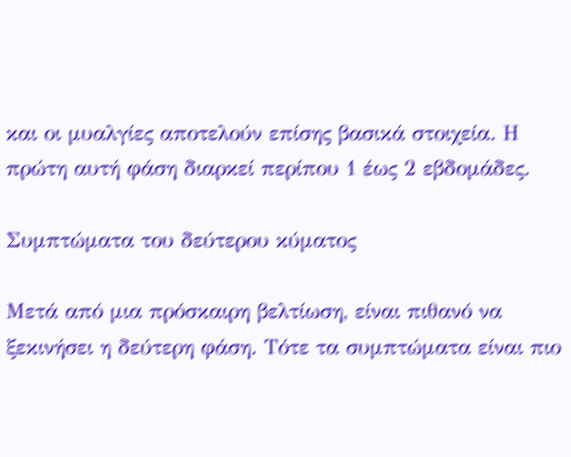και οι μυαλγίες αποτελούν επίσης βασικά στοιχεία. Η πρώτη αυτή φάση διαρκεί περίπου 1 έως 2 εβδομάδες.

Συμπτώματα του δεύτερου κύματος

Μετά από μια πρόσκαιρη βελτίωση, είναι πιθανό να ξεκινήσει η δεύτερη φάση. Τότε τα συμπτώματα είναι πιο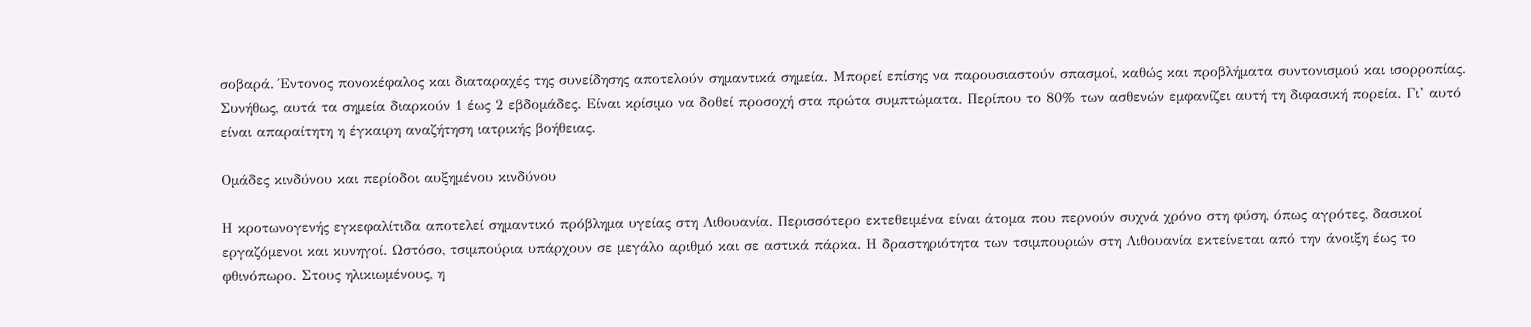σοβαρά. Έντονος πονοκέφαλος και διαταραχές της συνείδησης αποτελούν σημαντικά σημεία. Μπορεί επίσης να παρουσιαστούν σπασμοί, καθώς και προβλήματα συντονισμού και ισορροπίας. Συνήθως, αυτά τα σημεία διαρκούν 1 έως 2 εβδομάδες. Είναι κρίσιμο να δοθεί προσοχή στα πρώτα συμπτώματα. Περίπου το 80% των ασθενών εμφανίζει αυτή τη διφασική πορεία. Γι’ αυτό είναι απαραίτητη η έγκαιρη αναζήτηση ιατρικής βοήθειας.

Ομάδες κινδύνου και περίοδοι αυξημένου κινδύνου

Η κροτωνογενής εγκεφαλίτιδα αποτελεί σημαντικό πρόβλημα υγείας στη Λιθουανία. Περισσότερο εκτεθειμένα είναι άτομα που περνούν συχνά χρόνο στη φύση, όπως αγρότες, δασικοί εργαζόμενοι και κυνηγοί. Ωστόσο, τσιμπούρια υπάρχουν σε μεγάλο αριθμό και σε αστικά πάρκα. Η δραστηριότητα των τσιμπουριών στη Λιθουανία εκτείνεται από την άνοιξη έως το φθινόπωρο. Στους ηλικιωμένους, η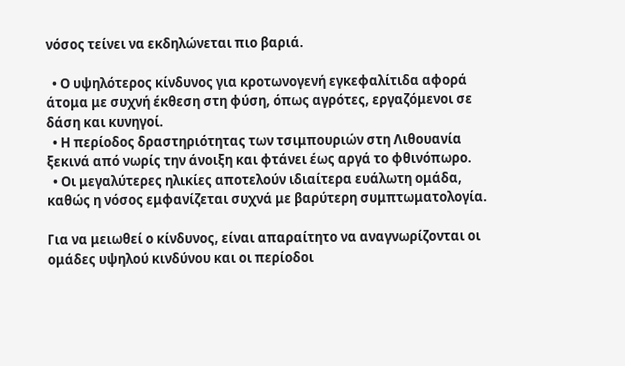νόσος τείνει να εκδηλώνεται πιο βαριά.

  • Ο υψηλότερος κίνδυνος για κροτωνογενή εγκεφαλίτιδα αφορά άτομα με συχνή έκθεση στη φύση, όπως αγρότες, εργαζόμενοι σε δάση και κυνηγοί.
  • Η περίοδος δραστηριότητας των τσιμπουριών στη Λιθουανία ξεκινά από νωρίς την άνοιξη και φτάνει έως αργά το φθινόπωρο.
  • Οι μεγαλύτερες ηλικίες αποτελούν ιδιαίτερα ευάλωτη ομάδα, καθώς η νόσος εμφανίζεται συχνά με βαρύτερη συμπτωματολογία.

Για να μειωθεί ο κίνδυνος, είναι απαραίτητο να αναγνωρίζονται οι ομάδες υψηλού κινδύνου και οι περίοδοι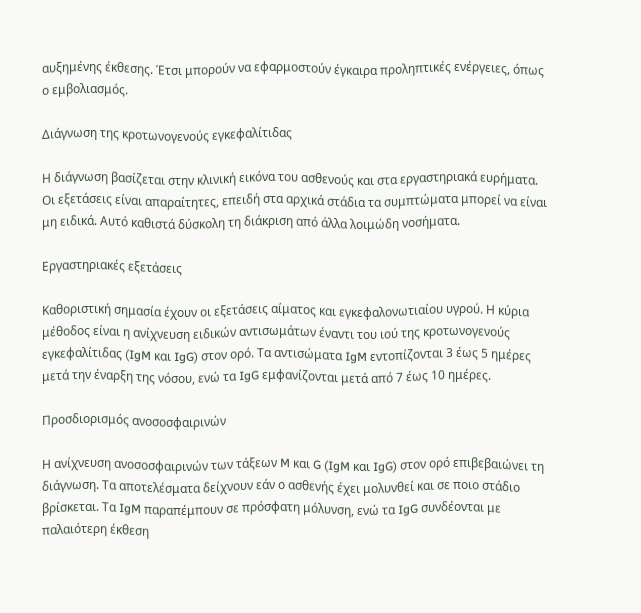αυξημένης έκθεσης. Έτσι μπορούν να εφαρμοστούν έγκαιρα προληπτικές ενέργειες, όπως ο εμβολιασμός.

Διάγνωση της κροτωνογενούς εγκεφαλίτιδας

Η διάγνωση βασίζεται στην κλινική εικόνα του ασθενούς και στα εργαστηριακά ευρήματα. Οι εξετάσεις είναι απαραίτητες, επειδή στα αρχικά στάδια τα συμπτώματα μπορεί να είναι μη ειδικά. Αυτό καθιστά δύσκολη τη διάκριση από άλλα λοιμώδη νοσήματα.

Εργαστηριακές εξετάσεις

Καθοριστική σημασία έχουν οι εξετάσεις αίματος και εγκεφαλονωτιαίου υγρού. Η κύρια μέθοδος είναι η ανίχνευση ειδικών αντισωμάτων έναντι του ιού της κροτωνογενούς εγκεφαλίτιδας (IgM και IgG) στον ορό. Τα αντισώματα IgM εντοπίζονται 3 έως 5 ημέρες μετά την έναρξη της νόσου, ενώ τα IgG εμφανίζονται μετά από 7 έως 10 ημέρες.

Προσδιορισμός ανοσοσφαιρινών

Η ανίχνευση ανοσοσφαιρινών των τάξεων M και G (IgM και IgG) στον ορό επιβεβαιώνει τη διάγνωση. Τα αποτελέσματα δείχνουν εάν ο ασθενής έχει μολυνθεί και σε ποιο στάδιο βρίσκεται. Τα IgM παραπέμπουν σε πρόσφατη μόλυνση, ενώ τα IgG συνδέονται με παλαιότερη έκθεση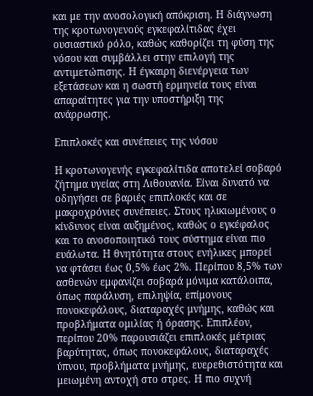και με την ανοσολογική απόκριση. Η διάγνωση της κροτωνογενούς εγκεφαλίτιδας έχει ουσιαστικό ρόλο, καθώς καθορίζει τη φύση της νόσου και συμβάλλει στην επιλογή της αντιμετώπισης. Η έγκαιρη διενέργεια των εξετάσεων και η σωστή ερμηνεία τους είναι απαραίτητες για την υποστήριξη της ανάρρωσης.

Επιπλοκές και συνέπειες της νόσου

Η κροτωνογενής εγκεφαλίτιδα αποτελεί σοβαρό ζήτημα υγείας στη Λιθουανία. Είναι δυνατό να οδηγήσει σε βαριές επιπλοκές και σε μακροχρόνιες συνέπειες. Στους ηλικιωμένους ο κίνδυνος είναι αυξημένος, καθώς ο εγκέφαλος και το ανοσοποιητικό τους σύστημα είναι πιο ευάλωτα. Η θνητότητα στους ενήλικες μπορεί να φτάσει έως 0,5% έως 2%. Περίπου 8,5% των ασθενών εμφανίζει σοβαρά μόνιμα κατάλοιπα, όπως παράλυση, επιληψία, επίμονους πονοκεφάλους, διαταραχές μνήμης, καθώς και προβλήματα ομιλίας ή όρασης. Επιπλέον, περίπου 20% παρουσιάζει επιπλοκές μέτριας βαρύτητας, όπως πονοκεφάλους, διαταραχές ύπνου, προβλήματα μνήμης, ευερεθιστότητα και μειωμένη αντοχή στο στρες. Η πιο συχνή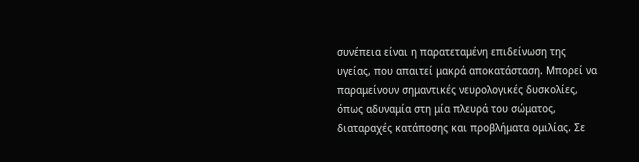συνέπεια είναι η παρατεταμένη επιδείνωση της υγείας, που απαιτεί μακρά αποκατάσταση. Μπορεί να παραμείνουν σημαντικές νευρολογικές δυσκολίες, όπως αδυναμία στη μία πλευρά του σώματος, διαταραχές κατάποσης και προβλήματα ομιλίας. Σε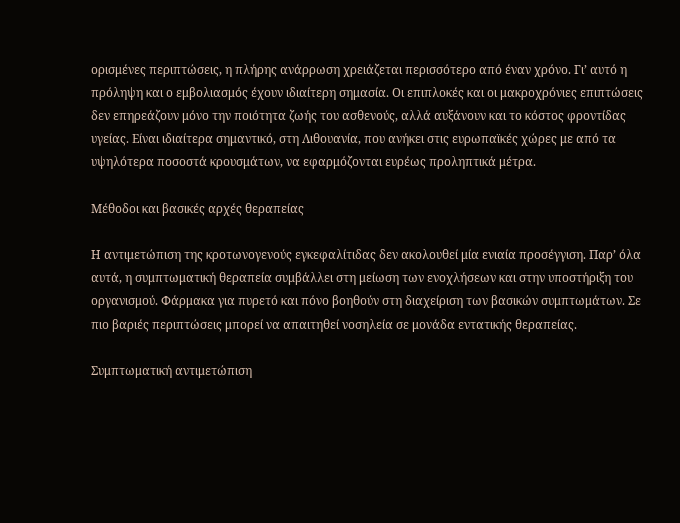ορισμένες περιπτώσεις, η πλήρης ανάρρωση χρειάζεται περισσότερο από έναν χρόνο. Γι’ αυτό η πρόληψη και ο εμβολιασμός έχουν ιδιαίτερη σημασία. Οι επιπλοκές και οι μακροχρόνιες επιπτώσεις δεν επηρεάζουν μόνο την ποιότητα ζωής του ασθενούς, αλλά αυξάνουν και το κόστος φροντίδας υγείας. Είναι ιδιαίτερα σημαντικό, στη Λιθουανία, που ανήκει στις ευρωπαϊκές χώρες με από τα υψηλότερα ποσοστά κρουσμάτων, να εφαρμόζονται ευρέως προληπτικά μέτρα.

Μέθοδοι και βασικές αρχές θεραπείας

Η αντιμετώπιση της κροτωνογενούς εγκεφαλίτιδας δεν ακολουθεί μία ενιαία προσέγγιση. Παρ’ όλα αυτά, η συμπτωματική θεραπεία συμβάλλει στη μείωση των ενοχλήσεων και στην υποστήριξη του οργανισμού. Φάρμακα για πυρετό και πόνο βοηθούν στη διαχείριση των βασικών συμπτωμάτων. Σε πιο βαριές περιπτώσεις μπορεί να απαιτηθεί νοσηλεία σε μονάδα εντατικής θεραπείας.

Συμπτωματική αντιμετώπιση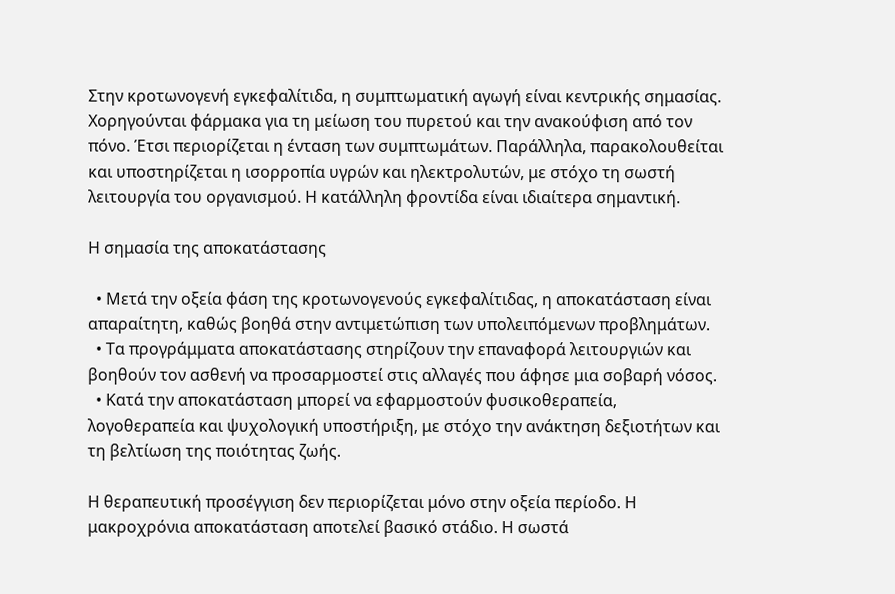Στην κροτωνογενή εγκεφαλίτιδα, η συμπτωματική αγωγή είναι κεντρικής σημασίας. Χορηγούνται φάρμακα για τη μείωση του πυρετού και την ανακούφιση από τον πόνο. Έτσι περιορίζεται η ένταση των συμπτωμάτων. Παράλληλα, παρακολουθείται και υποστηρίζεται η ισορροπία υγρών και ηλεκτρολυτών, με στόχο τη σωστή λειτουργία του οργανισμού. Η κατάλληλη φροντίδα είναι ιδιαίτερα σημαντική.

Η σημασία της αποκατάστασης

  • Μετά την οξεία φάση της κροτωνογενούς εγκεφαλίτιδας, η αποκατάσταση είναι απαραίτητη, καθώς βοηθά στην αντιμετώπιση των υπολειπόμενων προβλημάτων.
  • Τα προγράμματα αποκατάστασης στηρίζουν την επαναφορά λειτουργιών και βοηθούν τον ασθενή να προσαρμοστεί στις αλλαγές που άφησε μια σοβαρή νόσος.
  • Κατά την αποκατάσταση μπορεί να εφαρμοστούν φυσικοθεραπεία, λογοθεραπεία και ψυχολογική υποστήριξη, με στόχο την ανάκτηση δεξιοτήτων και τη βελτίωση της ποιότητας ζωής.

Η θεραπευτική προσέγγιση δεν περιορίζεται μόνο στην οξεία περίοδο. Η μακροχρόνια αποκατάσταση αποτελεί βασικό στάδιο. Η σωστά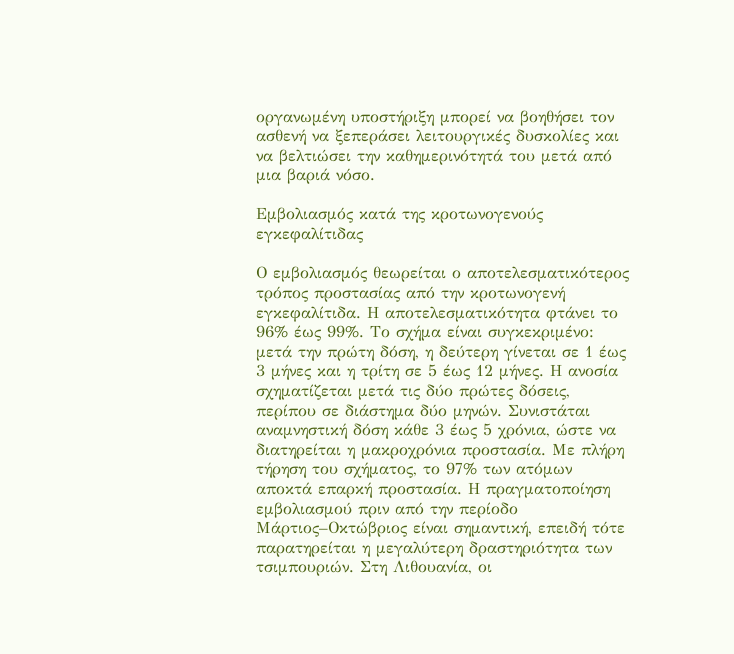οργανωμένη υποστήριξη μπορεί να βοηθήσει τον ασθενή να ξεπεράσει λειτουργικές δυσκολίες και να βελτιώσει την καθημερινότητά του μετά από μια βαριά νόσο.

Εμβολιασμός κατά της κροτωνογενούς εγκεφαλίτιδας

Ο εμβολιασμός θεωρείται ο αποτελεσματικότερος τρόπος προστασίας από την κροτωνογενή εγκεφαλίτιδα. Η αποτελεσματικότητα φτάνει το 96% έως 99%. Το σχήμα είναι συγκεκριμένο: μετά την πρώτη δόση, η δεύτερη γίνεται σε 1 έως 3 μήνες και η τρίτη σε 5 έως 12 μήνες. Η ανοσία σχηματίζεται μετά τις δύο πρώτες δόσεις, περίπου σε διάστημα δύο μηνών. Συνιστάται αναμνηστική δόση κάθε 3 έως 5 χρόνια, ώστε να διατηρείται η μακροχρόνια προστασία. Με πλήρη τήρηση του σχήματος, το 97% των ατόμων αποκτά επαρκή προστασία. Η πραγματοποίηση εμβολιασμού πριν από την περίοδο Μάρτιος–Οκτώβριος είναι σημαντική, επειδή τότε παρατηρείται η μεγαλύτερη δραστηριότητα των τσιμπουριών. Στη Λιθουανία, οι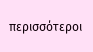περισσότεροι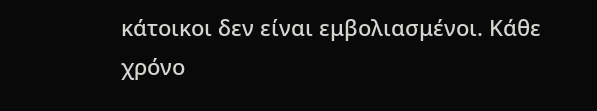κάτοικοι δεν είναι εμβολιασμένοι. Κάθε χρόνο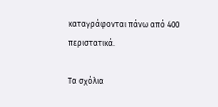καταγράφονται πάνω από 400 περιστατικά.

Τα σχόλια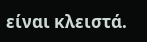είναι κλειστά.